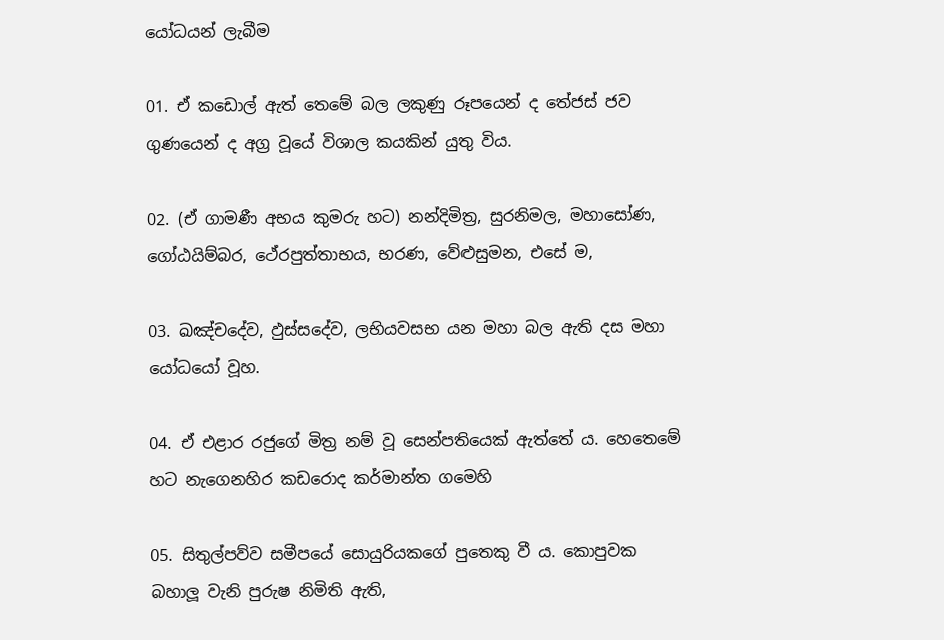යෝධයන් ලැබීම

01. ඒ කඩොල් ඇත් තෙමේ බල ලකුණු රූපයෙන් ද තේජස් ජව ගුණයෙන් ද අග්‍ර වූයේ විශාල කයකින් යුතු විය.

02. (ඒ ගාමණී අභය කුමරු හට) නන්දිමිත්‍ර, සුරනිමල, මහාසෝණ, ගෝඨයිම්බර, ථේරපුත්තාභය, භරණ, වේළුසුමන, එසේ ම,

03. ඛඤ්චදේව, ඵුස්සදේව, ලභියවසභ යන මහා බල ඇති දස මහා යෝධයෝ වූහ.

04. ඒ එළාර රජුගේ මිත්‍ර නම් වූ සෙන්පතියෙක් ඇත්තේ ය. හෙතෙමේ හට නැගෙනහිර කඩරොද කර්මාන්ත ගමෙහි

05. සිතුල්පව්ව සමීපයේ සොයුරියකගේ පුතෙකු වී ය. කොපුවක බහාලූ වැනි පුරුෂ නිමිති ඇති,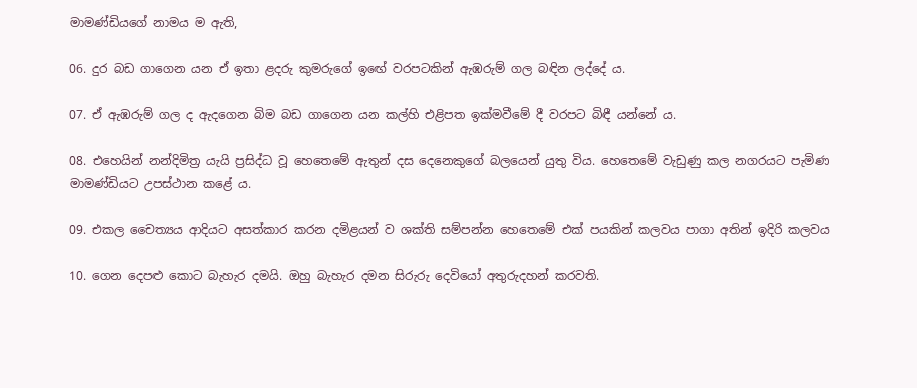මාමණ්ඩියගේ නාමය ම ඇති,

06. දුර බඩ ගාගෙන යන ඒ ඉතා ළදරු කුමරුගේ ඉඟේ වරපටකින් ඇඹරුම් ගල බඳින ලද්දේ ය.

07. ඒ ඇඹරුම් ගල ද ඇදගෙන බිම බඩ ගාගෙන යන කල්හි එළිපත ඉක්මවීමේ දී වරපට බිඳී යන්නේ ය.

08. එහෙයින් නන්දිමිත්‍ර යැයි ප්‍රසිද්ධ වූ හෙතෙමේ ඇතුන් දස දෙනෙකුගේ බලයෙන් යුතු විය. හෙතෙමේ වැඩුණු කල නගරයට පැමිණ මාමණ්ඩියට උපස්ථාන කළේ ය.

09. එකල චෛත්‍යය ආදියට අසත්කාර කරන දමිළයන් ව ශක්ති සම්පන්න හෙතෙමේ එක් පයකින් කලවය පාගා අතින් ඉදිරි කලවය

10. ගෙන දෙපළු කොට බැහැර දමයි. ඔහු බැහැර දමන සිරුරු දෙවියෝ අතුරුදහන් කරවති.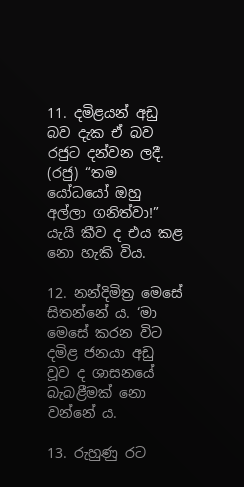11. දමිළයන් අඩු බව දැක ඒ බව රජුට දන්වන ලදී. (රජු) “තම යෝධයෝ ඔහු අල්ලා ගනිත්වා!” යැයි කීව ද එය කළ නො හැකි විය.

12. නන්දිමිත්‍ර මෙසේ සිතන්නේ ය. ‘මා මෙසේ කරන විට දමිළ ජනයා අඩු වූව ද ශාසනයේ බැබළීමක් නො වන්නේ ය.

13. රුහුණු රට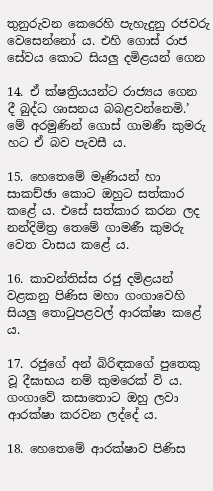තුනුරුවන කෙරෙහි පැහැදුනු රජවරු වෙසෙන්නෝ ය. එහි ගොස් රාජ සේවය කොට සියලු දමිළයන් ගෙන

14. ඒ ක්ෂත්‍රියයන්ට රාජ්‍යය ගෙන දී බුද්ධ ශාසනය බබළවන්නෙමි.’ මේ අරමුණින් ගොස් ගාමණී කුමරු හට ඒ බව පැවසී ය.

15. හෙතෙමේ මෑණියන් හා සාකච්ඡා කොට ඔහුට සත්කාර කළේ ය. එසේ සත්කාර කරන ලද නන්දිමිත්‍ර තෙමේ ගාමණී කුමරු වෙත වාසය කළේ ය.

16. කාවන්තිස්ස රජු දමිළයන් වළකනු පිණිස මහා ගංගාවෙහි සියලු තොටුපළවල් ආරක්ෂා කළේ ය.

17. රජුගේ අන් බිරිඳකගේ පුතෙකු වූ දීඝාභය නම් කුමරෙක් වි ය. ගංගාවේ කසාතොට ඔහු ලවා ආරක්ෂා කරවන ලද්දේ ය.

18. හෙතෙමේ ආරක්ෂාව පිණිස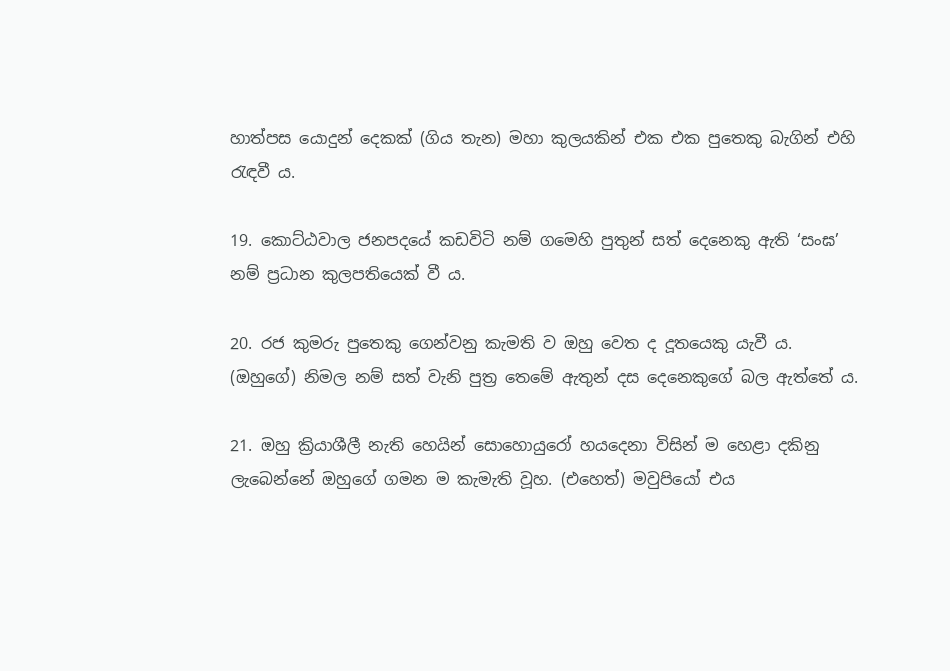හාත්පස යොදුන් දෙකක් (ගිය තැන) මහා කුලයකින් එක එක පුතෙකු බැගින් එහි රැඳවී ය.

19. කොට්ඨවාල ජනපදයේ කඩවිටි නම් ගමෙහි පුතුන් සත් දෙනෙකු ඇති ‘සංඝ’ නම් ප්‍රධාන කුලපතියෙක් වී ය.

20. රජ කුමරු පුතෙකු ගෙන්වනු කැමති ව ඔහු වෙත ද දූතයෙකු යැවී ය. (ඔහුගේ) නිමල නම් සත් වැනි පුත්‍ර තෙමේ ඇතුන් දස දෙනෙකුගේ බල ඇත්තේ ය.

21. ඔහු ක්‍රියාශීලී නැති හෙයින් සොහොයුරෝ හයදෙනා විසින් ම හෙළා දකිනු ලැබෙන්නේ ඔහුගේ ගමන ම කැමැති වූහ. (එහෙත්) මවුපියෝ එය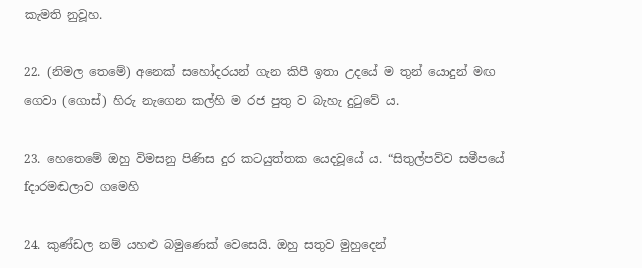කැමති නුවූහ.

22. (නිමල තෙමේ) අනෙක් සහෝදරයන් ගැන කිපී ඉතා උදයේ ම තුන් යොදුන් මඟ ගෙවා (ගොස්) හිරු නැගෙන කල්හි ම රජ පුතු ව බැහැ දුටුවේ ය.

23. හෙතෙමේ ඔහු විමසනු පිණිස දුර කටයුත්තක යෙදවූයේ ය. “සිතුල්පව්ව සමීපයේ fදාරමඬලාව ගමෙහි

24. කුණ්ඩල නම් යහළු බමුණෙක් වෙසෙයි. ඔහු සතුව මුහුදෙන්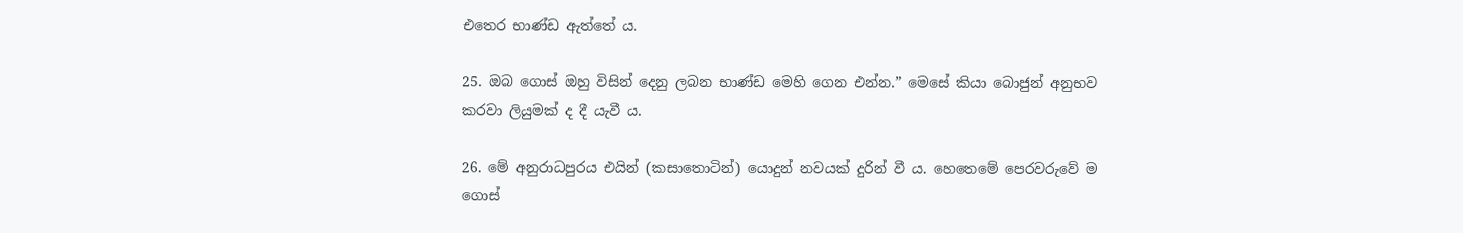එතෙර භාණ්ඩ ඇත්තේ ය.

25. ඔබ ගොස් ඔහු විසින් දෙනු ලබන භාණ්ඩ මෙහි ගෙන එන්න.” මෙසේ කියා බොජුන් අනුභව කරවා ලියුමක් ද දී යැවී ය.

26. මේ අනුරාධපුරය එයින් (කසාතොටින්) යොදුන් නවයක් දුරින් වී ය. හෙතෙමේ පෙරවරුවේ ම ගොස්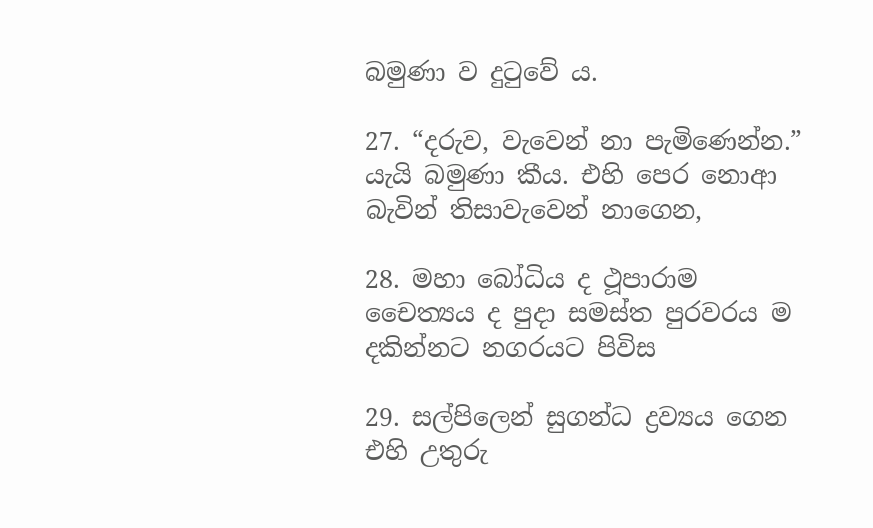බමුණා ව දුටුවේ ය.

27. “දරුව, වැවෙන් නා පැමිණෙන්න.” යැයි බමුණා කීය. එහි පෙර නොආ බැවින් තිසාවැවෙන් නාගෙන,

28. මහා බෝධිය ද ථූපාරාම චෛත්‍යය ද පුදා සමස්ත පුරවරය ම දකින්නට නගරයට පිවිස

29. සල්පිලෙන් සුගන්ධ ද්‍රව්‍යය ගෙන එහි උතුරු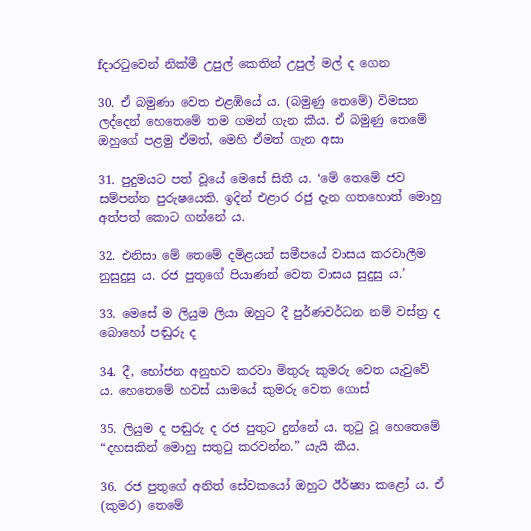fදාරටුවෙන් නික්මී උපුල් කෙතින් උපුල් මල් ද ගෙන

30. ඒ බමුණා වෙත එළඹියේ ය. (බමුණු තෙමේ) විමසන ලද්දෙන් හෙතෙමේ තම ගමන් ගැන කීය. ඒ බමුණු තෙමේ ඔහුගේ පළමු ඒමත්, මෙහි ඒමත් ගැන අසා

31. පුදුමයට පත් වූයේ මෙසේ සිතී ය. ‘මේ තෙමේ ජව සම්පන්න පුරුෂයෙකි. ඉදින් එළාර රජු දැන ගතහොත් මොහු අත්පත් කොට ගන්නේ ය.

32. එනිසා මේ තෙමේ දමිළයන් සමීපයේ වාසය කරවාලීම නුසුදුසු ය. රජ පුතුගේ පියාණන් වෙත වාසය සුදුසු ය.’

33. මෙසේ ම ලියුම ලියා ඔහුට දී පුර්ණවර්ධන නම් වස්ත්‍ර ද බොහෝ පඬුරු ද

34. දී, භෝජන අනුභව කරවා මිතුරු කුමරු වෙත යැවුවේ ය. හෙතෙමේ හවස් යාමයේ කුමරු වෙත ගොස්

35. ලියුම ද පඬුරු ද රජ පුතුට දුන්නේ ය. තුටු වූ හෙතෙමේ “දහසකින් මොහු සතුටු කරවන්න.” යැයි කීය.

36. රජ පුතුගේ අනිත් සේවකයෝ ඔහුට ඊර්ෂ්‍යා කළෝ ය. ඒ (කුමර) තෙමේ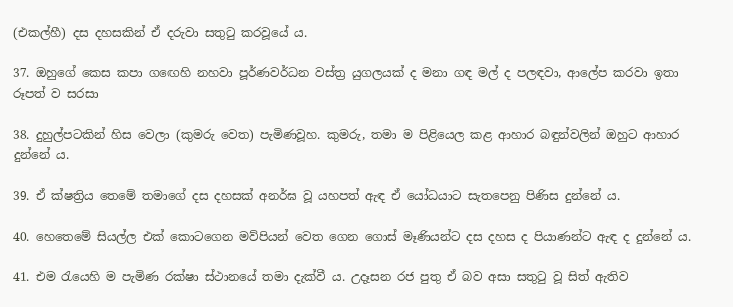(එකල්හී) දස දහසකින් ඒ දරුවා සතුටු කරවූයේ ය.

37. ඔහුගේ කෙස කපා ගඟෙහි නහවා පූර්ණවර්ධන වස්ත්‍ර යුගලයක් ද මනා ගඳ මල් ද පලඳවා, ආලේප කරවා ඉතා රූපත් ව සරසා

38. දුහුල්පටකින් හිස වෙලා (කුමරු වෙත) පැමිණවූහ. කුමරු, තමා ම පිළියෙල කළ ආහාර බඳුන්වලින් ඔහුට ආහාර දුන්නේ ය.

39. ඒ ක්ෂත්‍රිය තෙමේ තමාගේ දස දහසක් අනර්ඝ වූ යහපත් ඇඳ ඒ යෝධයාට සැතපෙනු පිණිස දුන්නේ ය.

40. හෙතෙමේ සියල්ල එක් කොටගෙන මව්පියන් වෙත ගෙන ගොස් මෑණියන්ට දස දහස ද පියාණන්ට ඇඳ ද දුන්නේ ය.

41. එම රැයෙහි ම පැමිණ රක්ෂා ස්ථානයේ තමා දැක්වී ය. උදෑසන රජ පුතු ඒ බව අසා සතුටු වූ සිත් ඇතිව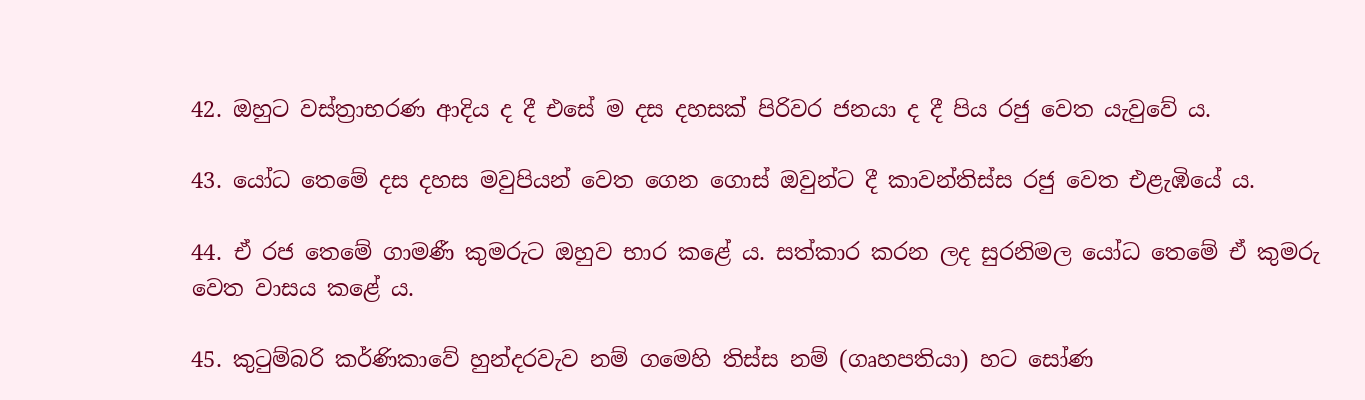42. ඔහුට වස්ත්‍රාභරණ ආදිය ද දී එසේ ම දස දහසක් පිරිවර ජනයා ද දී පිය රජු වෙත යැවුවේ ය.

43. යෝධ තෙමේ දස දහස මවුපියන් වෙත ගෙන ගොස් ඔවුන්ට දී කාවන්තිස්ස රජු වෙත එළැඹියේ ය.

44. ඒ රජ තෙමේ ගාමණී කුමරුට ඔහුව භාර කළේ ය. සත්කාර කරන ලද සුරනිමල යෝධ තෙමේ ඒ කුමරු වෙත වාසය කළේ ය.

45. කුටුම්බරි කර්ණිකාවේ හුන්දරවැව නම් ගමෙහි තිස්ස නම් (ගෘහපතියා) හට සෝණ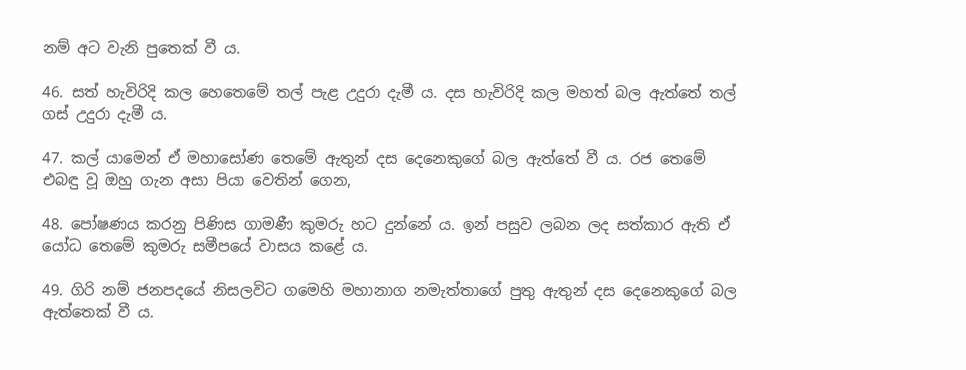නම් අට වැනි පුතෙක් වී ය.

46. සත් හැවිරිදි කල හෙතෙමේ තල් පැළ උදුරා දැමී ය. දස හැවිරිදි කල මහත් බල ඇත්තේ තල් ගස් උදුරා දැමී ය.

47. කල් යාමෙන් ඒ මහාසෝණ තෙමේ ඇතුන් දස දෙනෙකුගේ බල ඇත්තේ වී ය. රජ තෙමේ එබඳු වූ ඔහු ගැන අසා පියා වෙතින් ගෙන,

48. පෝෂණය කරනු පිණිස ගාමණී කුමරු හට දුන්නේ ය. ඉන් පසුව ලබන ලද සත්කාර ඇති ඒ යෝධ තෙමේ කුමරු සමීපයේ වාසය කළේ ය.

49. ගිරි නම් ජනපදයේ නිසලවිට ගමෙහි මහානාග නමැත්තාගේ පුතු ඇතුන් දස දෙනෙකුගේ බල ඇත්තෙක් වී ය.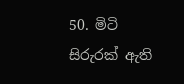50. මිටි සිරුරක් ඇති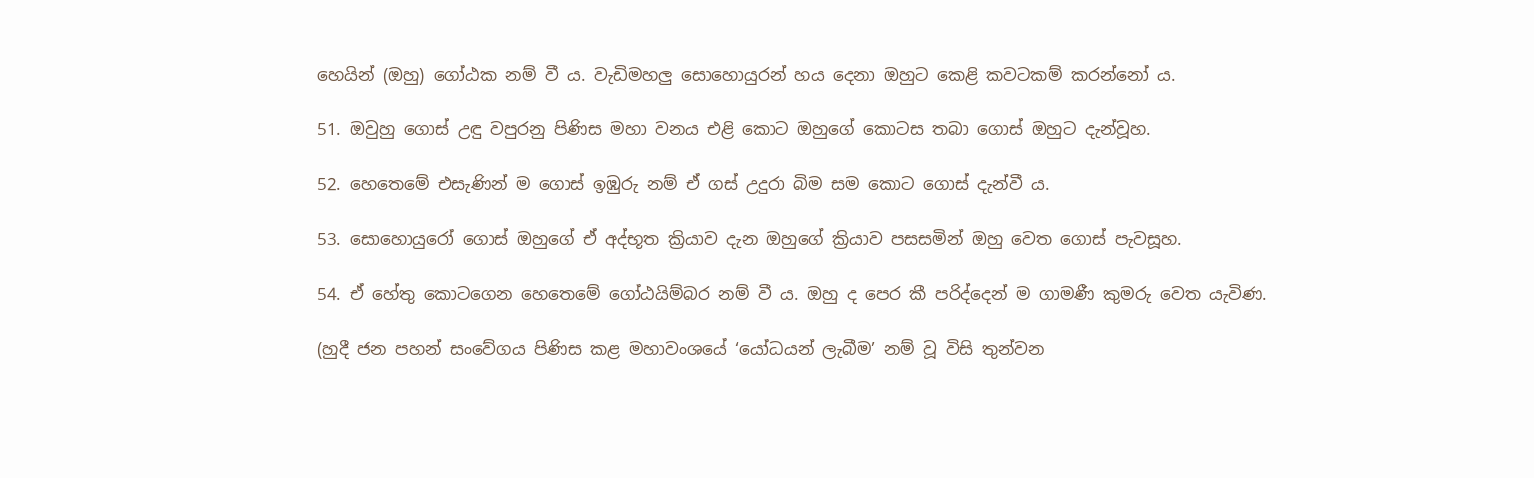හෙයින් (ඔහු) ගෝඨක නම් වී ය. වැඩිමහලු සොහොයුරන් හය දෙනා ඔහුට කෙළි කවටකම් කරන්නෝ ය.

51. ඔවුහු ගොස් උඳු වපුරනු පිණිස මහා වනය එළි කොට ඔහුගේ කොටස තබා ගොස් ඔහුට දැන්වූහ.

52. හෙතෙමේ එසැණින් ම ගොස් ඉඹුරු නම් ඒ ගස් උදුරා බිම සම කොට ගොස් දැන්වී ය.

53. සොහොයුරෝ ගොස් ඔහුගේ ඒ අද්භූත ක්‍රියාව දැන ඔහුගේ ක්‍රියාව පසසමින් ඔහු වෙත ගොස් පැවසූහ.

54. ඒ හේතු කොටගෙන හෙතෙමේ ගෝඨයිම්බර නම් වී ය. ඔහු ද පෙර කී පරිද්දෙන් ම ගාමණී කුමරු වෙත යැවිණ.

(හුදී ජන පහන් සංවේගය පිණිස කළ මහාවංශයේ ‘යෝධයන් ලැබීම’ නම් වූ විසි තුන්වන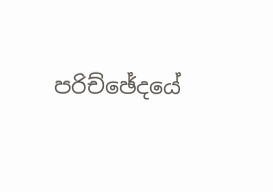පරිච්ඡේදයේ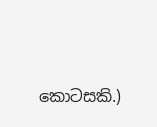කොටසකි.)